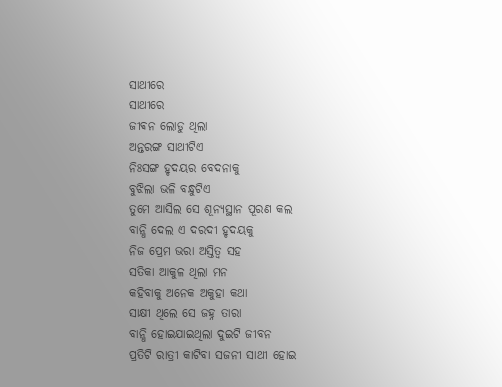ସାଥୀରେ
ସାଥୀରେ
ଜୀଵନ ଲୋଡୁ ଥିଲା
ଅନ୍ତରଙ୍ଗ ସାଥୀଟିଏ
ନିଃସଙ୍ଗ ହୃଦୟର ବେଦନାକୁ
ବୁଝିଲା ଭଳି ବନ୍ଧୁଟିଏ
ତୁମେ ଆସିଲ ସେ ଶୂନ୍ୟସ୍ଥାନ ପୂରଣ କଲ
ବାନ୍ଧି ଦେଲ ଏ ଦରଦୀ ହୃଦୟକୁ
ନିଜ ପ୍ରେମ ଭରା ଅସ୍ତିତ୍ବ ସହ
ସତିକା ଆକୁଳ ଥିଲା ମନ
କହିବାକୁ ଅନେକ ଅକୁହା କଥା
ସାକ୍ଷୀ ଥିଲେ ସେ ଜହ୍ନ ତାରା
ବାନ୍ଧି ହୋଇଯାଇଥିଲା ଦୁଇଟି ଜୀବନ
ପ୍ରତିଟି ରାତ୍ରୀ କାଟିବା ସଜନୀ ସାଥୀ ହୋଇ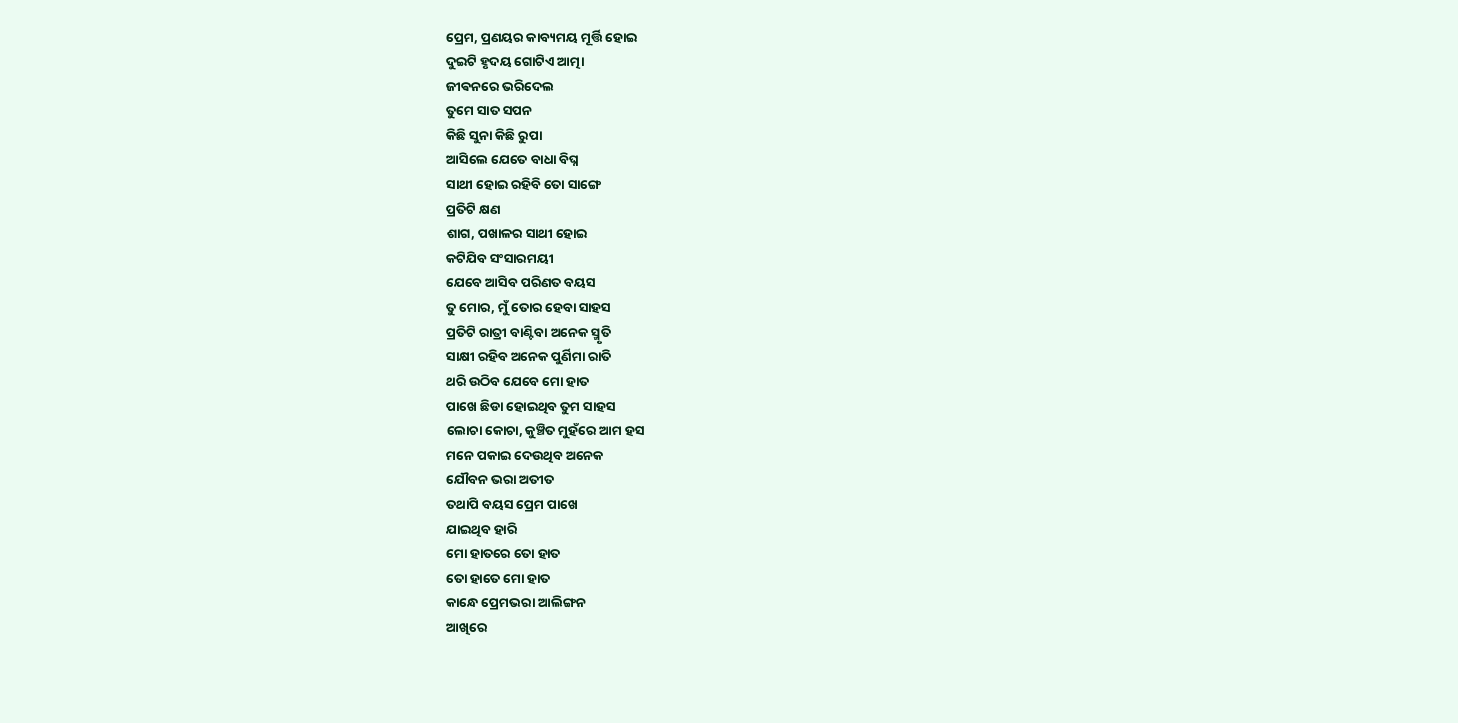ପ୍ରେମ, ପ୍ରଣୟର କାବ୍ୟମୟ ମୂର୍ତ୍ତି ହୋଇ
ଦୁଇଟି ହୃଦୟ ଗୋଟିଏ ଆତ୍ମା
ଜୀଵନରେ ଭରିଦେଲ
ତୁମେ ସାତ ସପନ
କିଛି ସୁନା କିଛି ରୁପା
ଆସିଲେ ଯେତେ ବାଧା ବିଘ୍ନ
ସାଥୀ ହୋଇ ରହିବି ତୋ ସାଙ୍ଗେ
ପ୍ରତିଟି କ୍ଷଣ
ଶାଗ, ପଖାଳର ସାଥୀ ହୋଇ
କଟିଯିବ ସଂସାରମୟୀ
ଯେବେ ଆସିବ ପରିଣତ ବୟସ
ତୁ ମୋର, ମୁଁ ତୋର ହେବା ସାହସ
ପ୍ରତିଟି ରାତ୍ରୀ ବାଣ୍ଟିବା ଅନେକ ସ୍ମୃତି
ସାକ୍ଷୀ ରହିବ ଅନେକ ପୁର୍ଣିମା ରାତି
ଥରି ଉଠିବ ଯେବେ ମୋ ହାତ
ପାଖେ ଛିଡା ହୋଇଥିବ ତୁମ ସାହସ
ଲୋଚା କୋଚା, କୁଞ୍ଚିତ ମୁହଁରେ ଆମ ହସ
ମନେ ପକାଇ ଦେଉଥିବ ଅନେକ
ଯୌବନ ଭରା ଅତୀତ
ତଥାପି ବୟସ ପ୍ରେମ ପାଖେ
ଯାଇଥିବ ହାରି
ମୋ ହାତରେ ତୋ ହାତ
ତୋ ହାତେ ମୋ ହାତ
କାନ୍ଧେ ପ୍ରେମଭରା ଆଲିଙ୍ଗନ
ଆଖିରେ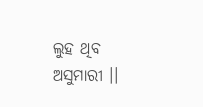ଲୁହ ଥିବ ଅସୁମାରୀ ।।